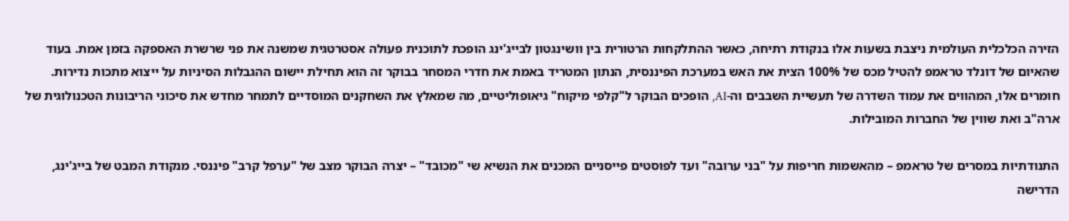הזירה הכלכלית העולמית ניצבת בשעות אלו בנקודת רתיחה, כאשר ההתלקחות הרטורית בין וושינגטון לבייג'ינג הופכת לתוכנית פעולה אסטרטגית שמשנה את פני שרשרת האספקה בזמן אמת. בעוד שהאיום של דונלד טראמפ להטיל מכס של 100% הצית את האש במערכת הפיננסית, הנתון המטריד באמת את חדרי המסחר בבוקר זה הוא תחילת יישום ההגבלות הסיניות על ייצוא מתכות נדירות. חומרים אלו, המהווים את עמוד השדרה של תעשיית השבבים וה-AI, הופכים הבוקר ל"קלפי מיקוח" גיאופוליטיים, מה שמאלץ את השחקנים המוסדיים לתמחר מחדש את סיכוני הריבונות הטכנולוגית של ארה"ב ואת שווין של החברות המובילות.

התנודתיות במסרים של טראמפ – מהאשמות חריפות על "בני ערובה" ועד לפוסטים פייסניים המכנים את הנשיא שי "מכובד" – יצרה הבוקר מצב של "ערפל קרב" פיננסי. מנקודת המבט של בייג'ינג, הדרישה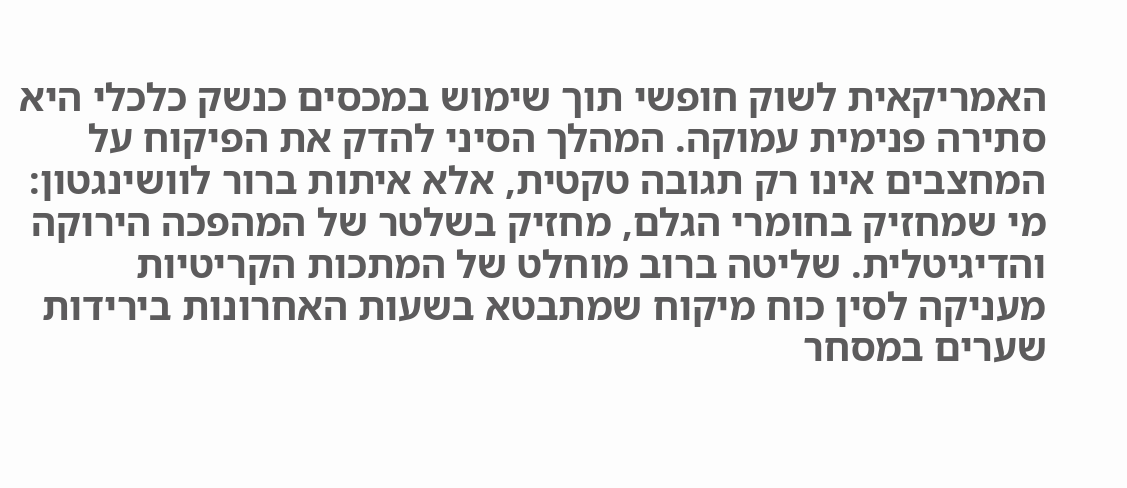האמריקאית לשוק חופשי תוך שימוש במכסים כנשק כלכלי היא סתירה פנימית עמוקה. המהלך הסיני להדק את הפיקוח על המחצבים אינו רק תגובה טקטית, אלא איתות ברור לוושינגטון: מי שמחזיק בחומרי הגלם, מחזיק בשלטר של המהפכה הירוקה והדיגיטלית. שליטה ברוב מוחלט של המתכות הקריטיות מעניקה לסין כוח מיקוח שמתבטא בשעות האחרונות בירידות שערים במסחר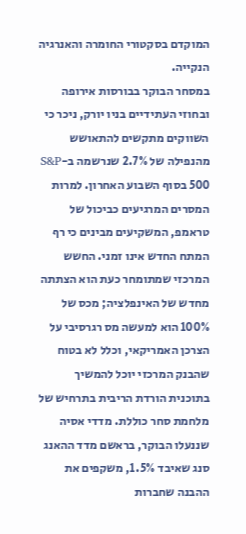המוקדם בסקטורי החומרה והאנרגיה הנקייה.
במסחר הבוקר בבורסות אירופה ובחוזי העתידיים בניו יורק, ניכר כי השווקים מתקשים להתאושש מהנפילה של 2.7% שנרשמה ב-S&P 500 בסוף השבוע האחרון. למרות המסרים המרגיעים כביכול של טראמפ, המשקיעים מבינים כי רף המתח החדש אינו זמני. החשש המרכזי שמתומחר כעת הוא הצתתה מחדש של האינפלציה; מכס של 100% הוא למעשה מס רגרסיבי על הצרכן האמריקאי, וכלל לא בטוח שהבנק המרכזי יוכל להמשיך בתוכנית הורדת הריבית בתרחיש של מלחמת סחר כוללת. מדדי אסיה שננעלו הבוקר, בראשם מדד ההאנג סנג שאיבד 1.5%, משקפים את ההבנה שחברות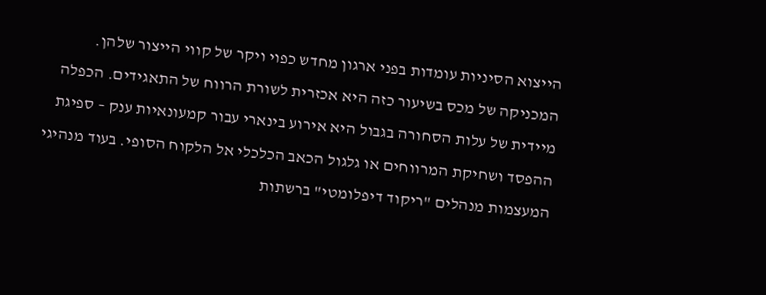הייצוא הסיניות עומדות בפני ארגון מחדש כפוי ויקר של קווי הייצור שלהן.
המכניקה של מכס בשיעור כזה היא אכזרית לשורת הרווח של התאגידים. הכפלה מיידית של עלות הסחורה בגבול היא אירוע בינארי עבור קמעונאיות ענק – ספיגת ההפסד ושחיקת המרווחים או גלגול הכאב הכלכלי אל הלקוח הסופי. בעוד מנהיגי המעצמות מנהלים "ריקוד דיפלומטי" ברשתות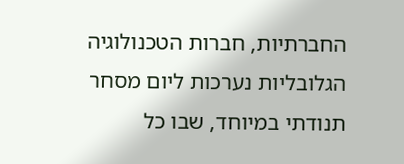החברתיות, חברות הטכנולוגיה הגלובליות נערכות ליום מסחר תנודתי במיוחד, שבו כל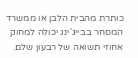כותרת מהבית הלבן או ממשרד המסחר בבייג'ינג יכולה למחוק אחוזי תשואה של רבעון שלם.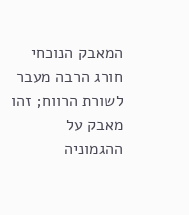המאבק הנוכחי חורג הרבה מעבר לשורת הרווח; זהו מאבק על ההגמוניה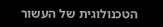הטכנולוגית של העשור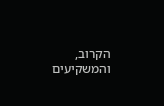הקרוב, והמשקיעים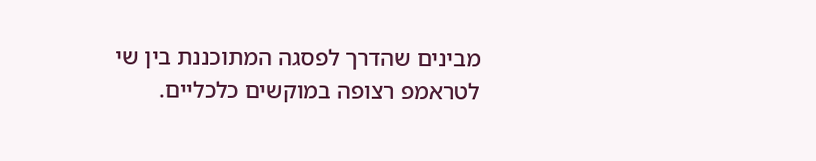מבינים שהדרך לפסגה המתוכננת בין שי לטראמפ רצופה במוקשים כלכליים.